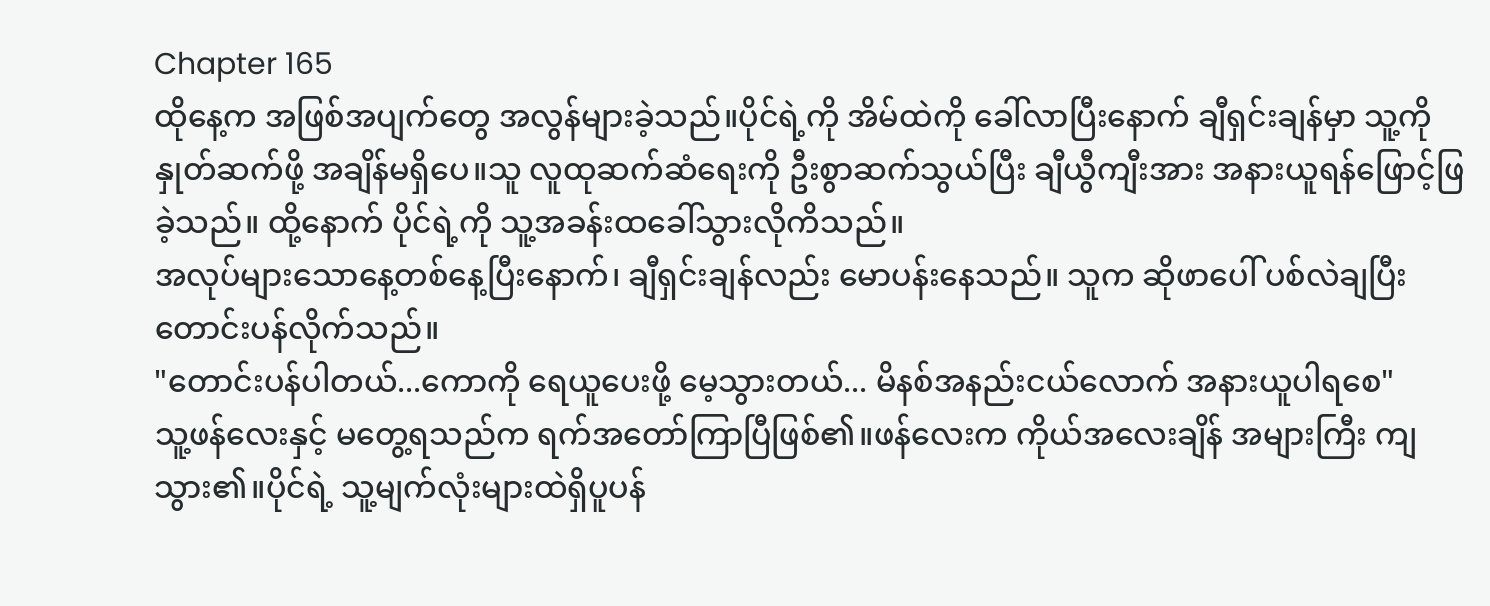Chapter 165
ထိုနေ့က အဖြစ်အပျက်တွေ အလွန်များခဲ့သည်။ပိုင်ရဲ့ကို အိမ်ထဲကို ခေါ်လာပြီးနောက် ချီရှင်းချန်မှာ သူ့ကို နှုတ်ဆက်ဖို့ အချိန်မရှိပေ။သူ လူထုဆက်ဆံရေးကို ဦးစွာဆက်သွယ်ပြီး ချီယွီကျီးအား အနားယူရန်ဖြောင့်ဖြခဲ့သည်။ ထို့နောက် ပိုင်ရဲ့ကို သူ့အခန်းထခေါ်သွားလိုကိသည်။
အလုပ်များသောနေ့တစ်နေ့ပြီးနောက်၊ ချီရှင်းချန်လည်း မောပန်းနေသည်။ သူက ဆိုဖာပေါ် ပစ်လဲချပြီး တောင်းပန်လိုက်သည်။
"တောင်းပန်ပါတယ်...ကောကို ရေယူပေးဖို့ မေ့သွားတယ်... မိနစ်အနည်းငယ်လောက် အနားယူပါရစေ"
သူ့ဖန်လေးနှင့် မတွေ့ရသည်က ရက်အတော်ကြာပြီဖြစ်၏။ဖန်လေးက ကိုယ်အလေးချိန် အများကြီး ကျသွား၏။ပိုင်ရဲ့ သူ့မျက်လုံးများထဲရှိပူပန်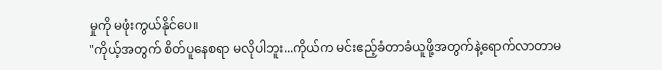မှုကို မဖုံးကွယ်နိုင်ပေ။
"ကိုယ့်အတွက် စိတ်ပူနေစရာ မလိုပါဘူး...ကိုယ်က မင်းဧည့်ခံတာခံယူဖို့အတွက်နဲ့ရောက်လာတာမ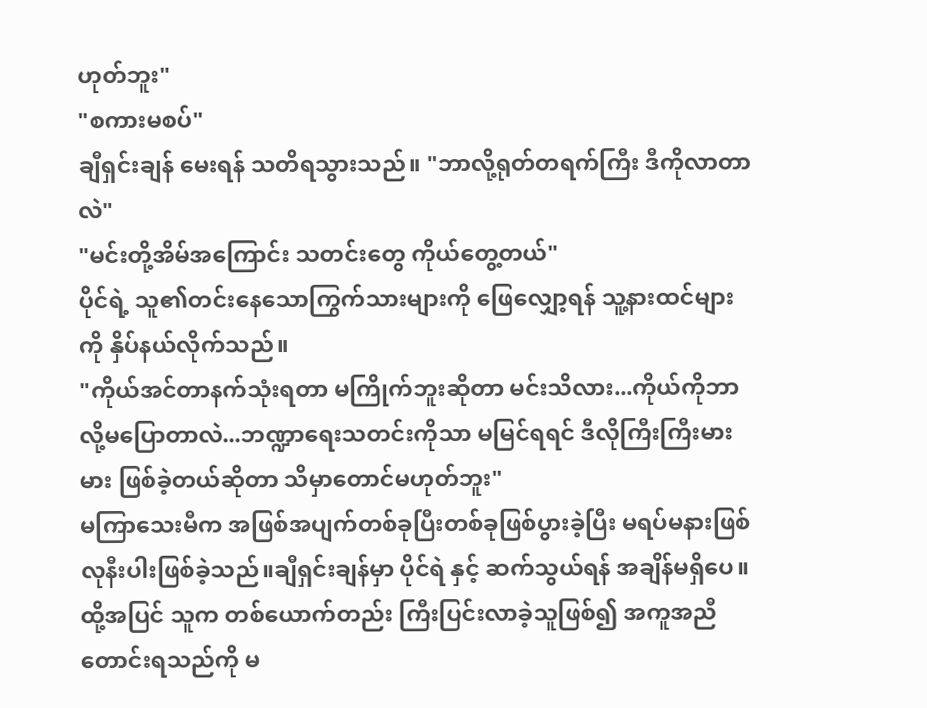ဟုတ်ဘူး"
"စကားမစပ်"
ချီရှင်းချန် မေးရန် သတိရသွားသည်။ "ဘာလို့ရုတ်တရက်ကြီး ဒီကိုလာတာလဲ"
"မင်းတို့အိမ်အကြောင်း သတင်းတွေ ကိုယ်တွေ့တယ်"
ပိုင်ရဲ့ သူ၏တင်းနေသောကြွက်သားများကို ဖြေလျှော့ရန် သူ့နားထင်များကို နှိပ်နယ်လိုက်သည်။
"ကိုယ်အင်တာနက်သုံးရတာ မကြိုက်ဘူးဆိုတာ မင်းသိလား...ကိုယ်ကိုဘာလို့မပြောတာလဲ...ဘဏ္ဍာရေးသတင်းကိုသာ မမြင်ရရင် ဒီလိုကြီးကြီးမားမား ဖြစ်ခဲ့တယ်ဆိုတာ သိမှာတောင်မဟုတ်ဘူး"
မကြာသေးမီက အဖြစ်အပျက်တစ်ခုပြီးတစ်ခုဖြစ်ပွားခဲ့ပြီး မရပ်မနားဖြစ်လုနီးပါးဖြစ်ခဲ့သည်။ချီရှင်းချန်မှာ ပိုင်ရဲ နှင့် ဆက်သွယ်ရန် အချိန်မရှိပေ။ ထို့အပြင် သူက တစ်ယောက်တည်း ကြီးပြင်းလာခဲ့သူဖြစ်၍ အကူအညီတောင်းရသည်ကို မ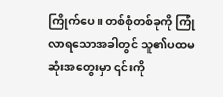ကြိုက်ပေ။ တစ်စုံတစ်ခုကို ကြုံလာရသောအခါတွင် သူ၏ပထမဆုံးအတွေးမှာ ၎င်းကို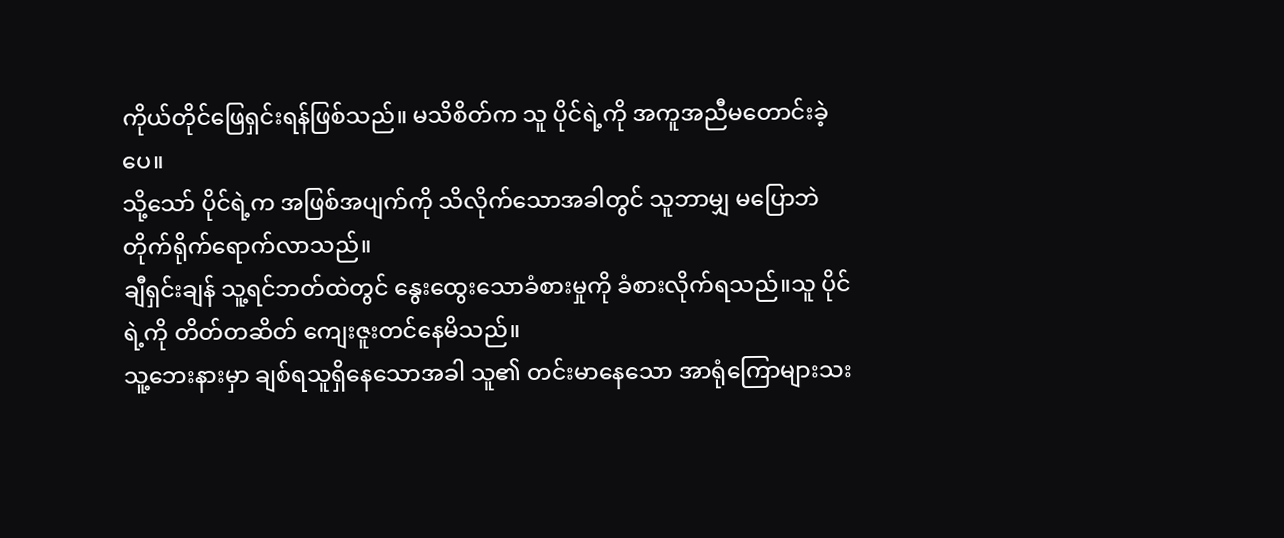ကိုယ်တိုင်ဖြေရှင်းရန်ဖြစ်သည်။ မသိစိတ်က သူ ပိုင်ရဲ့ကို အကူအညီမတောင်းခဲ့ပေ။
သို့သော် ပိုင်ရဲ့က အဖြစ်အပျက်ကို သိလိုက်သောအခါတွင် သူဘာမျှ မပြောဘဲ တိုက်ရိုက်ရောက်လာသည်။
ချီရှင်းချန် သူ့ရင်ဘတ်ထဲတွင် နွေးထွေးသောခံစားမှုကို ခံစားလိုက်ရသည်။သူ ပိုင်ရဲ့ကို တိတ်တဆိတ် ကျေးဇူးတင်နေမိသည်။
သူ့ဘေးနားမှာ ချစ်ရသူရှိနေသောအခါ သူ၏ တင်းမာနေသော အာရုံကြောများသး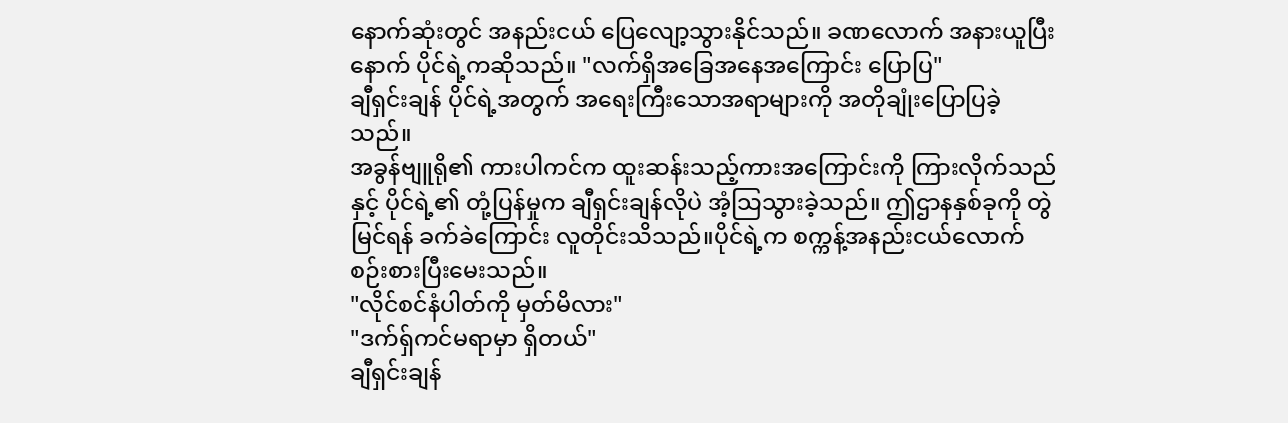နောက်ဆုံးတွင် အနည်းငယ် ပြေလျော့သွားနိုင်သည်။ ခဏလောက် အနားယူပြီးနောက် ပိုင်ရဲ့ကဆိုသည်။ "လက်ရှိအခြေအနေအကြောင်း ပြောပြ"
ချီရှင်းချန် ပိုင်ရဲ့အတွက် အရေးကြီးသောအရာများကို အတိုချုံးပြောပြခဲ့သည်။
အခွန်ဗျူရို၏ ကားပါကင်က ထူးဆန်းသည့်ကားအကြောင်းကို ကြားလိုက်သည်နှင့် ပိုင်ရဲ့၏ တုံ့ပြန်မှုက ချီရှင်းချန်လိုပဲ အံ့သြသွားခဲ့သည်။ ဤဌာနနှစ်ခုကို တွဲမြင်ရန် ခက်ခဲကြောင်း လူတိုင်းသိသည်။ပိုင်ရဲ့က စက္ကန့်အနည်းငယ်လောက်စဉ်းစားပြီးမေးသည်။
"လိုင်စင်နံပါတ်ကို မှတ်မိလား"
"ဒက်ရှ်ကင်မရာမှာ ရှိတယ်"
ချီရှင်းချန်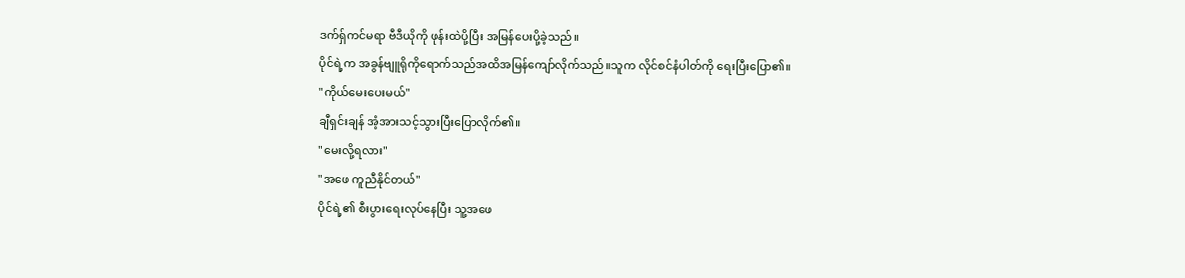ဒက်ရှ်ကင်မရာ ဗီဒီယိုကို ဖုန်းထဲပို့ပြီး အမြန်ပေးပို့ခဲ့သည်။
ပိုင်ရဲ့က အခွန်ဗျူရိုကိုရောက်သည်အထိအမြန်ကျော်လိုက်သည်။သူက လိုင်စင်နံပါတ်ကို ရေးပြီးပြော၏။
"ကိုယ်မေးပေးမယ်"
ချီရှင်းချန် အံ့အားသင့်သွားပြီးပြောလိုက်၏။
"မေးလို့ရလား"
"အဖေ ကူညီနိုင်တယ်"
ပိုင်ရဲ့၏ စီးပွားရေးလုပ်နေပြီး သူ့အဖေ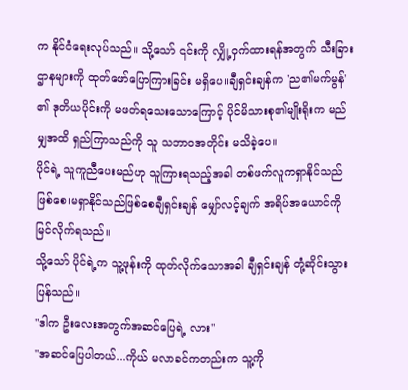က နိုင်ငံရေးလုပ်သည်။ သို့သော် ၎င်းကို လျှို့ဝှက်ထားရန်အတွက် သီးခြားဌာနများကို ထုတ်ဖော်ပြောကြားခြင်း မရှိပေ။ချီရှင်းချန်က 'ည၏မက်မွန်' ၏ ဒုတိယပိုင်းကို မဖတ်ရသေးသောကြောင့် ပိုင်မိသားစု၏မျိုးရိုးက မည်မျှအထိ ရှည်ကြာသည်ကို သူ သဘာဝအတိုင်း မသိခဲ့ပေ။
ပိုင်ရဲ့ သူကူညီပေးမည်ဟု သူကြားရသည့်အခါ တစ်ဖက်လူကရှာနိုင်သည်ဖြစ်စေ၊မရှာနိုင်သည်ဖြစ်စေချီရှင်းချန် မျှော်လင့်ချက် အရိပ်အယောင်ကို မြင်လိုက်ရသည်။
သို့သော် ပိုင်ရဲ့က သူ့ဖုန်းကို ထုတ်လိုက်သောအခါ ချီရှင်းချန် တုံ့ဆိုင်းသွားပြန်သည်။
"ဒါက ဦးလေးအတွက်အဆင်ပြေရဲ့ လား"
"အဆင်ပြေပါတယ်...ကိုယ် မလာခင်ကတည်းက သူ့ကို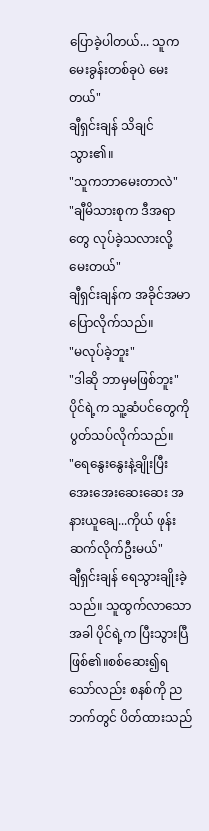ပြောခဲ့ပါတယ်... သူက မေးခွန်းတစ်ခုပဲ မေးတယ်"
ချီရှင်းချန် သိချင်သွား၏။
"သူကဘာမေးတာလဲ"
"ချီမိသားစုက ဒီအရာတွေ လုပ်ခဲ့သလားလို့ မေးတယ်"
ချီရှင်းချန်က အခိုင်အမာပြောလိုက်သည်။
"မလုပ်ခဲ့ဘူး"
"ဒါဆို ဘာမှမဖြစ်ဘူး"
ပိုင်ရဲ့က သူ့ဆံပင်တွေကို ပွတ်သပ်လိုက်သည်။
"ရေနွေးနွေးနဲ့ချိုးပြီး အေးအေးဆေးဆေး အနားယူချေ...ကိုယ် ဖုန်းဆက်လိုက်ဦးမယ်"
ချီရှင်းချန် ရေသွားချိုးခဲ့သည်။ သူထွက်လာသောအခါ ပိုင်ရဲ့က ပြီးသွားပြီဖြစ်၏။စစ်ဆေး၍ရသော်လည်း စနစ်ကို ညဘက်တွင် ပိတ်ထားသည်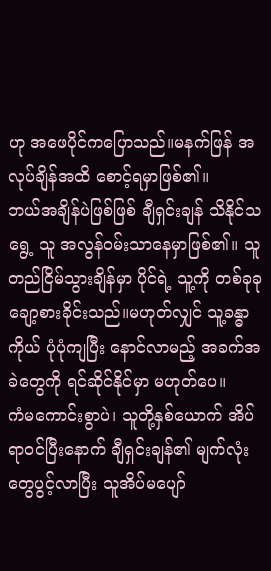ဟု အဖေပိုင်ကပြောသည်။မနက်ဖြန် အလုပ်ချိန်အထိ စောင့်ရမှာဖြစ်၏။
ဘယ်အချိန်ပဲဖြစ်ဖြစ် ချီရှင်းချန် သိနိုင်သရွေ့ သူ အလွန်ဝမ်းသာနေမှာဖြစ်၏။ သူ တည်ငြိမ်သွားချိန်မှာ ပိုင်ရဲ့ သူ့ကို တစ်ခုခုချော့စားခိုင်းသည်။မဟုတ်လျှင် သူ့ခန္ဓာကိုယ် ပုံပုံကျပြီး နောင်လာမည့် အခက်အခဲတွေကို ရင်ဆိုင်နိုင်မှာ မဟုတ်ပေ။
ကံမကောင်းစွာပဲ၊ သူတို့နှစ်ယောက် အိပ်ရာဝင်ပြီးနောက် ချီရှင်းချန်၏ မျက်လုံးတွေပွင့်လာပြီး သူအိပ်မပျော်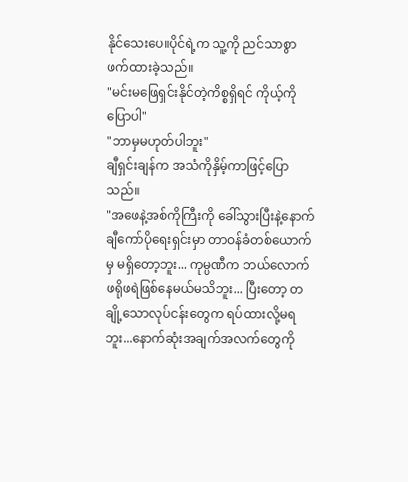နိုင်သေးပေ။ပိုင်ရဲ့က သူ့ကို ညင်သာစွာ ဖက်ထားခဲ့သည်။
"မင်းမဖြေရှင်းနိုင်တဲ့ကိစ္စရှိရင် ကိုယ့်ကိုပြောပါ"
"ဘာမှမဟုတ်ပါဘူး"
ချီရှင်းချန်က အသံကိုနှိမ့်ကာဖြင့်ပြောသည်။
"အဖေနဲ့အစ်ကိုကြီးကို ခေါ်သွားပြီးနဲ့နောက် ချီကော်ပိုရေးရှင်းမှာ တာဝန်ခံတစ်ယောက်မှ မရှိတော့ဘူး... ကုမ္ပဏီက ဘယ်လောက် ဖရိုဖရဲဖြစ်နေမယ်မသိဘူး... ပြီးတော့ တချို့သောလုပ်ငန်းတွေက ရပ်ထားလို့မရဘူး...နောက်ဆုံးအချက်အလက်တွေကို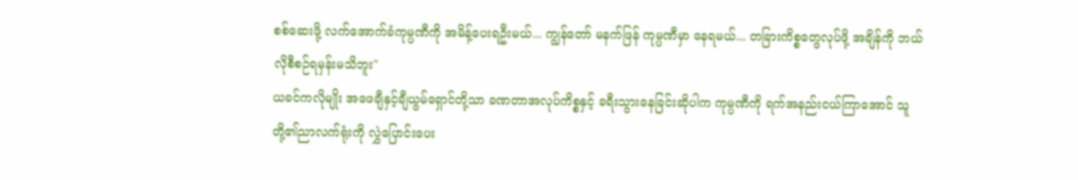စစ်ဆေးဖို့ လက်အောက်ခံကုမ္ပဏီကို အမိန့်ပေးရဦးမယ်... ကျွန်တော် မနက်ဖြန် ကုမ္ပဏီမှာ နေရမယ်... တခြားကိစ္စတွေလုပ်ဖို့ အချိန်ကို ဘယ်လိုစီစဉ်ရမှန်းမသိဘူး"
ယခင်ကလိုမျိုး အဖေချီနှင့်ချီယွမ်ရှောင်တို့သာ ခဏတာအလုပ်ကိစ္စနှင့် ခရီးသွားနေခြင်းဆိုပါက ကုမ္ပဏီကို ရက်အနည်းငယ်ကြာအောင် သူတို့၏ညာလက်ရုံးကို လွှဲပြောင်းပေး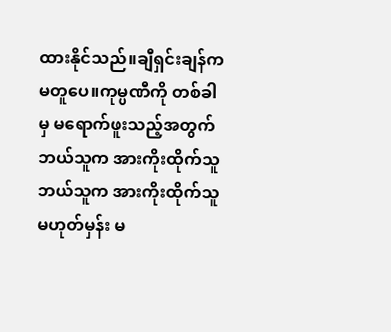ထားနိုင်သည်။ချီရှင်းချန်က မတူပေ။ကုမ္ပဏီကို တစ်ခါမှ မရောက်ဖူးသည့်အတွက် ဘယ်သူက အားကိုးထိုက်သူ ဘယ်သူက အားကိုးထိုက်သူမဟုတ်မှန်း မ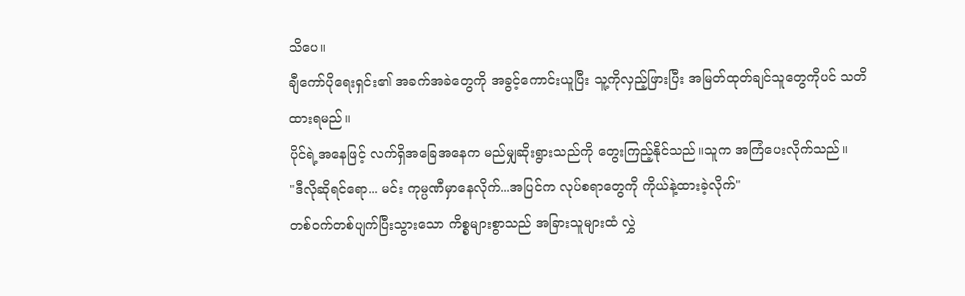သိပေ။
ချီကော်ပိုရေးရှင်း၏ အခက်အခဲတွေကို အခွင့်ကောင်းယူပြီး သူ့ကိုလှည့်ဖြားပြီး အမြတ်ထုတ်ချင်သူတွေကိုပင် သတိထားရမည်။
ပိုင်ရဲ့အနေဖြင့် လက်ရှိအခြေအနေက မည်မျှဆိုးရွားသည်ကို တွေးကြည့်နိုင်သည်။သူက အကြံပေးလိုက်သည်။
"ဒီလိုဆိုရင်ရော... မင်း ကုမ္ပဏီမှာနေလိုက်...အပြင်က လုပ်စရာတွေကို ကိုယ်နဲ့ထားခဲ့လိုက်"
တစ်ဝက်တစ်ပျက်ပြီးသွားသော ကိစ္စများစွာသည် အခြားသူများထံ လွှဲ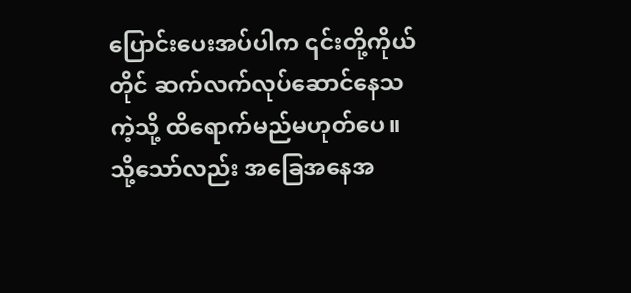ပြောင်းပေးအပ်ပါက ၎င်းတို့ကိုယ်တိုင် ဆက်လက်လုပ်ဆောင်နေသကဲ့သို့ ထိရောက်မည်မဟုတ်ပေ။ သို့သော်လည်း အခြေအနေအ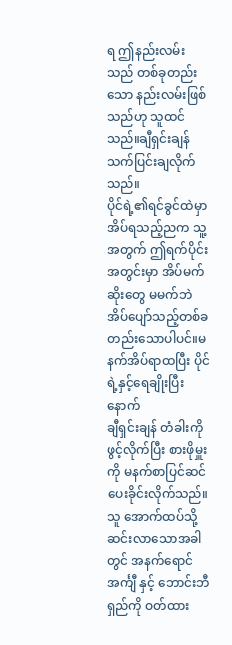ရ ဤနည်းလမ်းသည် တစ်ခုတည်းသော နည်းလမ်းဖြစ်သည်ဟု သူထင်သည်။ချီရှင်းချန် သက်ပြင်းချလိုက်သည်။
ပိုင်ရဲ့၏ရင်ခွင်ထဲမှာအိပ်ရသည့်ညက သူ့အတွက် ဤရက်ပိုင်းအတွင်းမှာ အိပ်မက်ဆိုးတွေ မမက်ဘဲအိပ်ပျော်သည့်တစ်ခတည်းသောပါပင်။မနက်အိပ်ရာထပြီး ပိုင်ရဲ့နှင့်ရေချိုးပြီးနောက်
ချီရှင်းချန် တံခါးကိုဖွင့်လိုက်ပြီး စားဖိုမှူးကို မနက်စာပြင်ဆင်ပေးခိုင်းလိုက်သည်။
သူ အောက်ထပ်သို့ဆင်းလာသောအခါတွင် အနက်ရောင်အင်္ကျီ နှင့် ဘောင်းဘီရှည်ကို ဝတ်ထား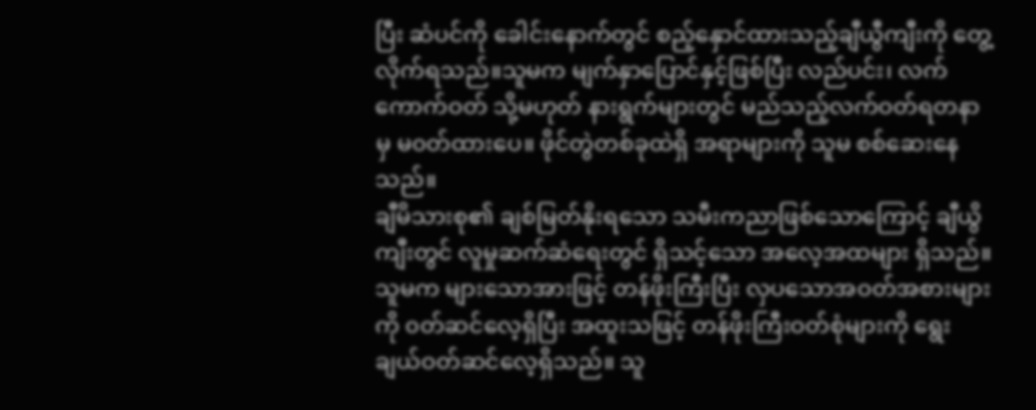ပြီး ဆံပင်ကို ခေါင်းနောက်တွင် စည့်နှောင်ထားသည့်ချီယွီကျီးကို တွေ့လိုက်ရသည်။သူမက မျက်နှာပြောင်နှင့်ဖြစ်ပြီး လည်ပင်း၊ လက်ကောက်ဝတ် သို့မဟုတ် နားရွက်များတွင် မည်သည့်လက်ဝတ်ရတနာမှ မ၀တ်ထားပေ။ ဖိုင်တွဲတစ်ခုထဲရှိ အရာများကို သူမ စစ်ဆေးနေသည်။
ချီမိသားစု၏ ချစ်မြတ်နိုးရသော သမီးကညာဖြစ်သောကြောင့် ချီယွိကျီးတွင် လူမှုဆက်ဆံရေးတွင် ရှိသင့်သော အလေ့အထများ ရှိသည်။ သူမက များသောအားဖြင့် တန်ဖိုးကြီးပြီး လှပသောအဝတ်အစားများကို ၀တ်ဆင်လေ့ရှိပြီး အထူးသဖြင့် တန်ဖိုးကြီးဝတ်စုံများကို ရွေးချယ်ဝတ်ဆင်လေ့ရှိသည်။ သူ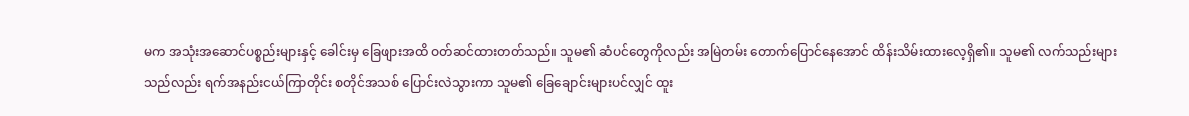မက အသုံးအဆောင်ပစ္စည်းများနှင့် ခေါင်းမှ ခြေဖျားအထိ ဝတ်ဆင်ထားတတ်သည်။ သူမ၏ ဆံပင်တွေကိုလည်း အမြဲတမ်း တောက်ပြောင်နေအောင် ထိန်းသိမ်းထားလေ့ရှိ၏။ သူမ၏ လက်သည်းများသည်လည်း ရက်အနည်းငယ်ကြာတိုင်း စတိုင်အသစ် ပြောင်းလဲသွားကာ သူမ၏ ခြေချောင်းများပင်လျှင် ထူး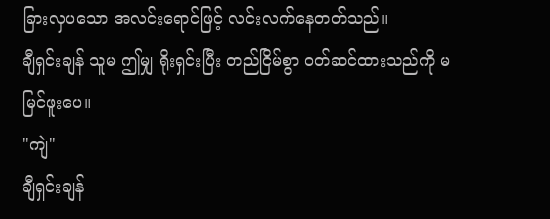ခြားလှပသော အလင်းရောင်ဖြင့် လင်းလက်နေတတ်သည်။
ချီရှင်းချန် သူမ ဤမျှ ရိုးရှင်းပြီး တည်ငြိမ်စွာ ၀တ်ဆင်ထားသည်ကို မမြင်ဖူးပေ။
"ကျဲ"
ချီရှင်းချန်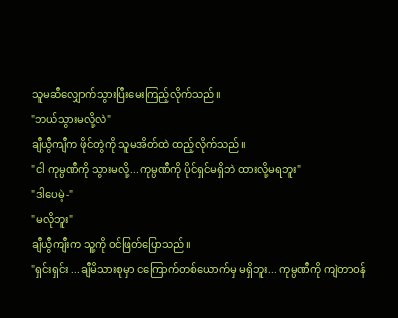သူမဆီလျှောက်သွားပြီးမေးကြည့်လိုက်သည်။
"ဘယ်သွားမလို့လဲ"
ချီယွီကျီက ဖိုင်တွဲကို သူမအိတ်ထဲ ထည့်လိုက်သည်။
"ငါ ကုမ္ပဏီကို သွားမလို့...ကုမ္ပဏီကို ပိုင်ရှင်မရှိဘဲ ထားလို့မရဘူး"
"ဒါပေမဲ့-"
"မလိုဘူး"
ချီယွီကျီးက သူ့ကို ဝင်ဖြတ်ပြောသည်။
"ရှင်းရှင်း ...ချီမိသားစုမှာ ငကြောက်တစ်ယောက်မှ မရှိဘူး... ကုမ္ပဏီကို ကျဲတာဝန်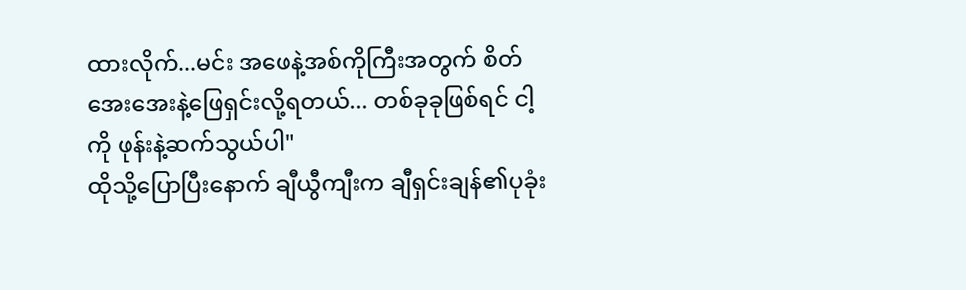ထားလိုက်...မင်း အဖေနဲ့အစ်ကိုကြီးအတွက် စိတ်အေးအေးနဲ့ဖြေရှင်းလို့ရတယ်... တစ်ခုခုဖြစ်ရင် ငါ့ကို ဖုန်းနဲ့ဆက်သွယ်ပါ"
ထိုသို့ပြောပြီးနောက် ချီယွီကျီးက ချီရှင်းချန်၏ပုခုံး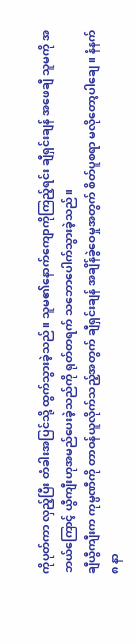ကိုပုတ်ကာ လှည့်ပြီး တံခါးအပြင်သို့ ထွက်သွားခဲ့သည်။ သူမ၏နောက်ကျောကိုကြည့်ရင်း ချီရှင်းချန် အဖေချီ သူမကို အဘယ်ကြောင့် ယွီကျီးဟုအမည်ပေးခဲ့သည်ကို ရုတ်တရက် သဘောပေါက်သွားခဲ့သည်။
ချီယွီကျီးက ကုမ္ပဏီကို တာဝန်ယူလိုက်သည့်အတွက် ချီရှင်းချန် အချိန်ခွဲဝေမှုအတွက် စိတ်ပူစရာ မလိုတော့ပါချေ။ နံနက် ၈ နာ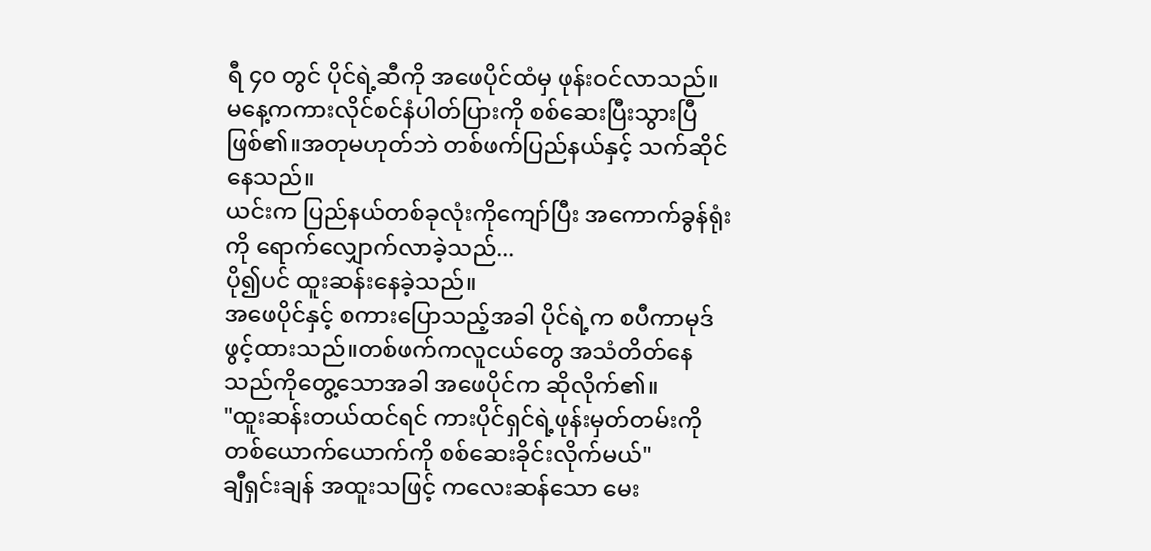ရီ ၄၀ တွင် ပိုင်ရဲ့ဆီကို အဖေပိုင်ထံမှ ဖုန်းဝင်လာသည်။
မနေ့ကကားလိုင်စင်နံပါတ်ပြားကို စစ်ဆေးပြီးသွားပြီဖြစ်၏။အတုမဟုတ်ဘဲ တစ်ဖက်ပြည်နယ်နှင့် သက်ဆိုင်နေသည်။
ယင်းက ပြည်နယ်တစ်ခုလုံးကိုကျော်ပြီး အကောက်ခွန်ရုံးကို ရောက်လျှောက်လာခဲ့သည်...
ပို၍ပင် ထူးဆန်းနေခဲ့သည်။
အဖေပိုင်နှင့် စကားပြောသည့်အခါ ပိုင်ရဲ့က စပီကာမုဒ်ဖွင့်ထားသည်။တစ်ဖက်ကလူငယ်တွေ အသံတိတ်နေသည်ကိုတွေ့သောအခါ အဖေပိုင်က ဆိုလိုက်၏။
"ထူးဆန်းတယ်ထင်ရင် ကားပိုင်ရှင်ရဲ့ဖုန်းမှတ်တမ်းကို တစ်ယောက်ယောက်ကို စစ်ဆေးခိုင်းလိုက်မယ်"
ချီရှင်းချန် အထူးသဖြင့် ကလေးဆန်သော မေး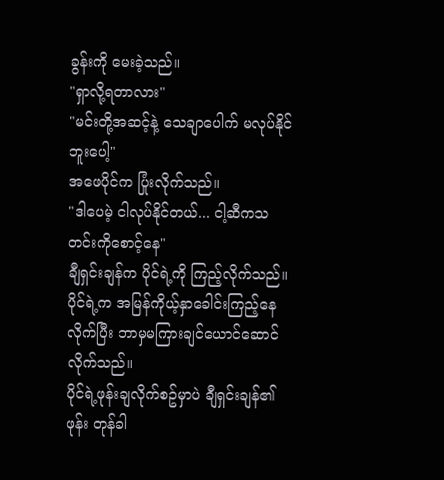ခွန်းကို မေးခဲ့သည်။
"ရှာလို့ရတာလား"
"မင်းတို့အဆင့်နဲ့ သေချာပေါက် မလုပ်နိုင်ဘူးပေါ့"
အဖေပိုင်က ပြုံးလိုက်သည်။
"ဒါပေမဲ့ ငါလုပ်နိုင်တယ်... ငါ့ဆီကသတင်းကိုစောင့်နေ"
ချီရှင်းချန်က ပိုင်ရဲ့ကို ကြည့်လိုက်သည်။
ပိုင်ရဲ့က အမြန်ကိုယ့်နှာခေါင်းကြည့်နေလိုက်ပြီး ဘာမှမကြားချင်ယောင်ဆောင်လိုက်သည်။
ပိုင်ရဲ့ဖုန်းချလိုက်စဥ်မှာပဲ ချီရှင်းချန်၏ဖုန်း တုန်ခါ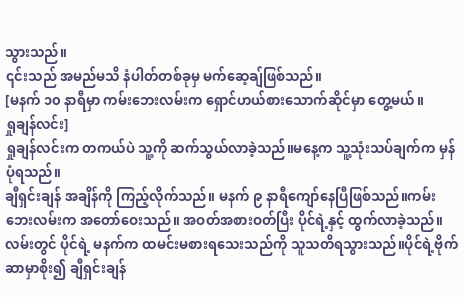သွားသည်။
၎င်းသည် အမည်မသိ နံပါတ်တစ်ခုမှ မက်ဆေ့ချ်ဖြစ်သည်။
[မနက် ၁၀ နာရီမှာ ကမ်းဘေးလမ်းက ရှောင်ဟယ်စားသောက်ဆိုင်မှာ တွေ့မယ်။
ရှုချန်လင်း]
ရှုချန်လင်းက တကယ်ပဲ သူ့ကို ဆက်သွယ်လာခဲ့သည်။မနေ့က သူ့သုံးသပ်ချက်က မှန်ပုံရသည်။
ချီရှင်းချန် အချိန်ကို ကြည့်လိုက်သည်။ မနက် ၉ နာရီကျော်နေပြီဖြစ်သည်။ကမ်းဘေးလမ်းက အတော်ဝေးသည်။ အဝတ်အစားဝတ်ပြီး ပိုင်ရဲ့နှင့် ထွက်လာခဲ့သည်။
လမ်းတွင် ပိုင်ရဲ့ မနက်က ထမင်းမစားရသေးသည်ကို သူသတိရသွားသည်။ပိုင်ရဲ့ဗိုက်ဆာမှာစိုး၍ ချီရှင်းချန်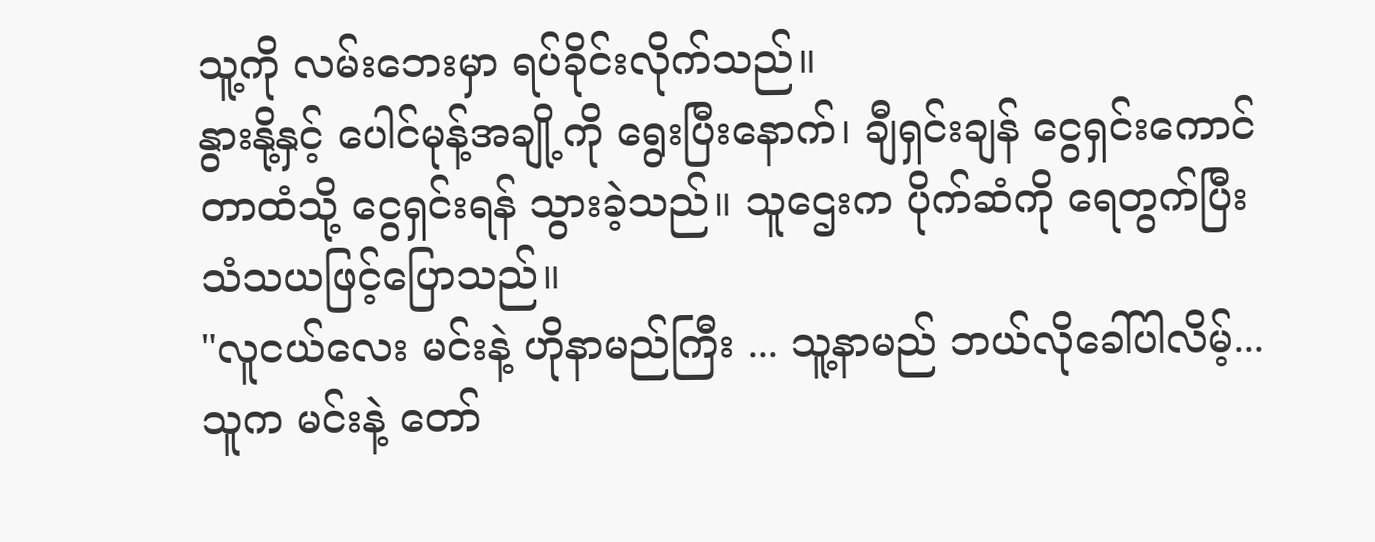သူ့ကို လမ်းဘေးမှာ ရပ်ခိုင်းလိုက်သည်။
နွားနို့နှင့် ပေါင်မုန့်အချို့ကို ရွေးပြီးနောက်၊ ချီရှင်းချန် ငွေရှင်းကောင်တာထံသို့ ငွေရှင်းရန် သွားခဲ့သည်။ သူဌေးက ပိုက်ဆံကို ရေတွက်ပြီး သံသယဖြင့်ပြောသည်။
"လူငယ်လေး မင်းနဲ့ ဟိုနာမည်ကြီး ... သူ့နာမည် ဘယ်လိုခေါ်ပါလိမ့်...သူက မင်းနဲ့ တော်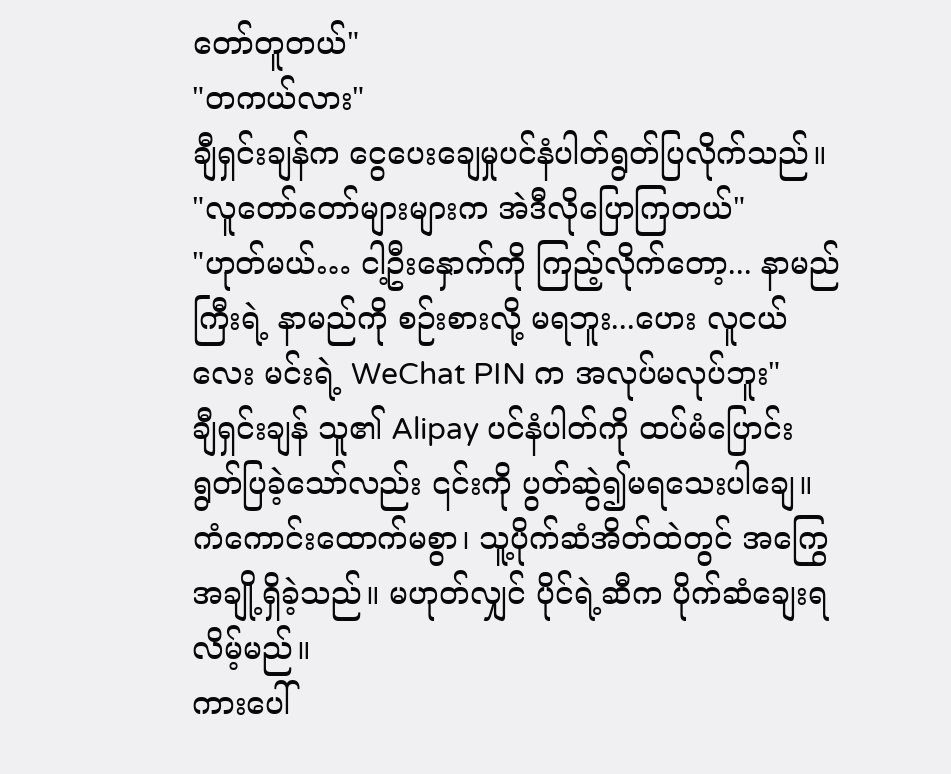တော်တူတယ်"
"တကယ်လား"
ချီရှင်းချန်က ငွေပေးချေမှုပင်နံပါတ်ရွတ်ပြလိုက်သည်။
"လူတော်တော်များများက အဲဒီလိုပြောကြတယ်"
"ဟုတ်မယ်… ငါ့ဦးနှောက်ကို ကြည့်လိုက်တော့... နာမည်ကြီးရဲ့ နာမည်ကို စဉ်းစားလို့ မရဘူး...ဟေး လူငယ်လေး မင်းရဲ့ WeChat PIN က အလုပ်မလုပ်ဘူး"
ချီရှင်းချန် သူ၏ Alipay ပင်နံပါတ်ကို ထပ်မံပြောင်းရွတ်ပြခဲ့သော်လည်း ၎င်းကို ပွတ်ဆွဲ၍မရသေးပါချေ။ ကံကောင်းထောက်မစွာ၊ သူ့ပိုက်ဆံအိတ်ထဲတွင် အကြွေအချို့ရှိခဲ့သည်။ မဟုတ်လျှင် ပိုင်ရဲ့ဆီက ပိုက်ဆံချေးရလိမ့်မည်။
ကားပေါ်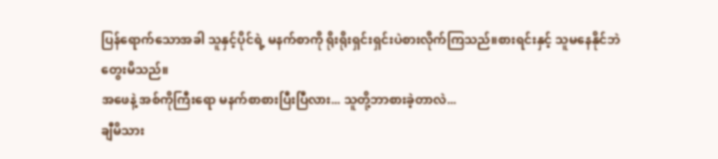ပြန်ရောက်သောအခါ သူနှင့်ပိုင်ရဲ့ မနက်စာကို ရိုးရိုးရှင်းရှင်းပဲစားလိုက်ကြသည်။စားရင်းနှင့် သူမနေနိုင်ဘဲတွေးမိသည်။
အဖေနဲ့ အစ်ကိုကြီးရော မနက်စာစားပြီးပြီလား... သူတို့ဘာစားခဲ့တာလဲ...
ချီမိသား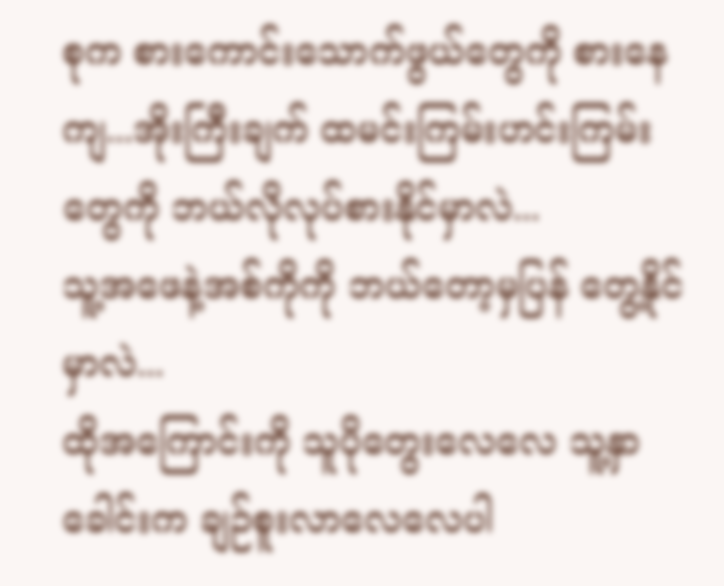စုက စားကောင်းသောက်ဖွယ်တွေကို စားနေကျ...အိုးကြီးချက် ထမင်းကြမ်းဟင်းကြမ်းတွေကို ဘယ်လိုလုပ်စားနိုင်မှာလဲ...
သူ့အဖေနဲ့အစ်ကိုကို ဘယ်တော့မှပြန် တွေ့နိုင်မှာလဲ...
ထိုအကြောင်းကို သူပိုတွေးလေလေ သူ့နှာခေါင်းက ချဉ်စူးလာလေလေပါ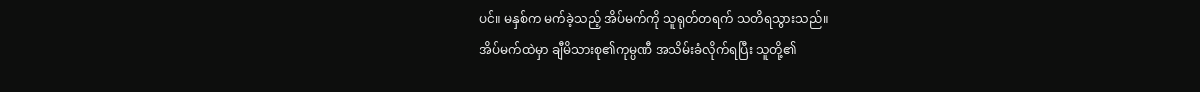ပင်။ မနှစ်က မက်ခဲ့သည့် အိပ်မက်ကို သူရုတ်တရက် သတိရသွားသည်။
အိပ်မက်ထဲမှာ ချီမိသားစု၏ကုမ္ပဏီ အသိမ်းခံလိုက်ရပြီး သူတို့၏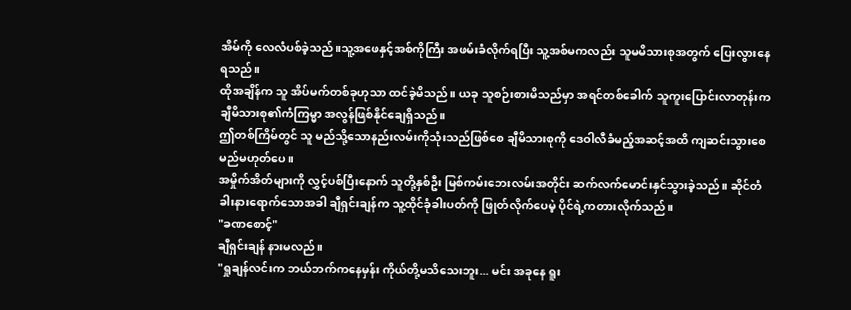အိမ်ကို လေလံပစ်ခဲ့သည်။သူ့အဖေနှင့်အစ်ကိုကြီး အဖမ်းခံလိုက်ရပြီး သူ့အစ်မကလည်း သူမမိသားစုအတွက် ပြေးလွားနေရသည်။
ထိုအချိန်က သူ အိပ်မက်တစ်ခုဟုသာ ထင်ခဲ့မိသည်။ ယခု သူစဉ်းစားမိသည်မှာ အရင်တစ်ခေါက် သူကူးပြောင်းလာတုန်းက ချီမိသားစု၏ကံကြမ္မာ အလွန်ဖြစ်နိုင်ချေရှိသည်။
ဤတစ်ကြိမ်တွင် သူ မည်သို့သောနည်းလမ်းကိုသုံးသည်ဖြစ်စေ ချီမိသားစုကို ဒေဝါလီခံမည့်အဆင့်အထိ ကျဆင်းသွားစေမည်မဟုတ်ပေ။
အမှိုက်အိတ်များကို လွှင့်ပစ်ပြီးနောက် သူတို့နှစ်ဦး မြစ်ကမ်းဘေးလမ်းအတိုင်း ဆက်လက်မောင်းနှင်သွားခဲ့သည်။ ဆိုင်တံခါးနားရောက်သောအခါ ချီရှင်းချန်က သူ့ထိုင်ခုံခါးပတ်ကို ဖြုတ်လိုက်ပေမဲ့ ပိုင်ရဲ့ကတားလိုက်သည်။
"ခဏစောင့်"
ချီရှင်းချန် နားမလည်။
"ရှုချန်လင်းက ဘယ်ဘက်ကနေမှန်း ကိုယ်တို့မသိသေးဘူး... မင်း အခုနေ ရူး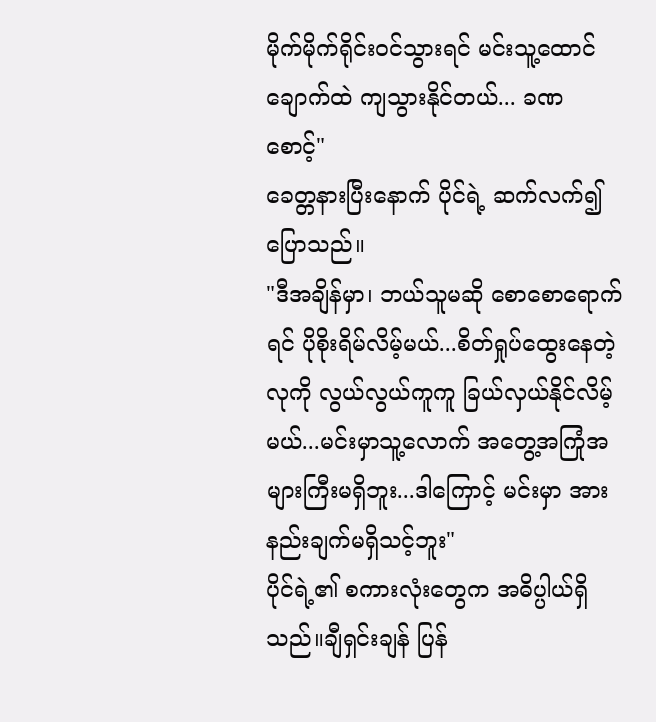မိုက်မိုက်ရိုင်းဝင်သွားရင် မင်းသူ့ထောင်ချောက်ထဲ ကျသွားနိုင်တယ်... ခဏစောင့်"
ခေတ္တနားပြီးနောက် ပိုင်ရဲ့ ဆက်လက်၍ပြောသည်။
"ဒီအချိန်မှာ၊ ဘယ်သူမဆို စောစောရောက်ရင် ပိုစိုးရိမ်လိမ့်မယ်...စိတ်ရှုပ်ထွေးနေတဲ့လုကို လွယ်လွယ်ကူကူ ခြယ်လှယ်နိုင်လိမ့်မယ်...မင်းမှာသူ့လောက် အတွေ့အကြုံအများကြီးမရှိဘူး...ဒါကြောင့် မင်းမှာ အားနည်းချက်မရှိသင့်ဘူး"
ပိုင်ရဲ့၏ စကားလုံးတွေက အဓိပ္ပါယ်ရှိသည်။ချီရှင်းချန် ပြန်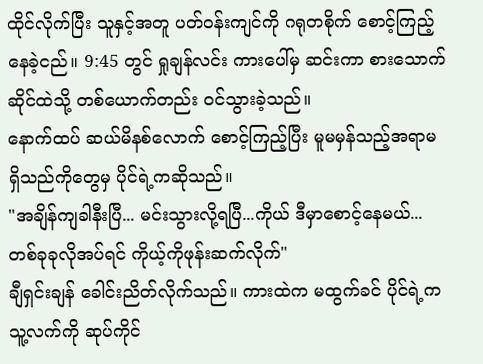ထိုင်လိုက်ပြီး သူနှင့်အတူ ပတ်ဝန်းကျင်ကို ဂရုတစိုက် စောင့်ကြည့်နေခဲ့ငည်။ 9:45 တွင် ရှုချန်လင်း ကားပေါ်မှ ဆင်းကာ စားသောက်ဆိုင်ထဲသို့ တစ်ယောက်တည်း ဝင်သွားခဲ့သည်။
နောက်ထပ် ဆယ်မိနစ်လောက် စောင့်ကြည့်ပြီး မူမမှန်သည့်အရာမရှိသည်ကိုတွေမှ ပိုင်ရဲ့ကဆိုသည်။
"အချိန်ကျခါနီးပြီ... မင်းသွားလို့ရပြီ...ကိုယ် ဒီမှာစောင့်နေမယ်...တစ်ခုခုလိုအပ်ရင် ကိုယ့်ကိုဖုန်းဆက်လိုက်"
ချီရှင်းချန် ခေါင်းညိတ်လိုက်သည်။ ကားထဲက မထွက်ခင် ပိုင်ရဲ့က သူ့လက်ကို ဆုပ်ကိုင်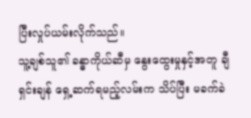ပြီးလှုပ်ယမ်းလိုက်သည်။
သူ့ချစ်သူ၏ ခန္ဓာကိုယ်ဆီမှ နွေးထွေးမှုနှင့်အတူ ချီရှင်းချန် ရှေ့ဆက်ရမည့်လမ်းက သိပ်ပြီး မခက်ခဲ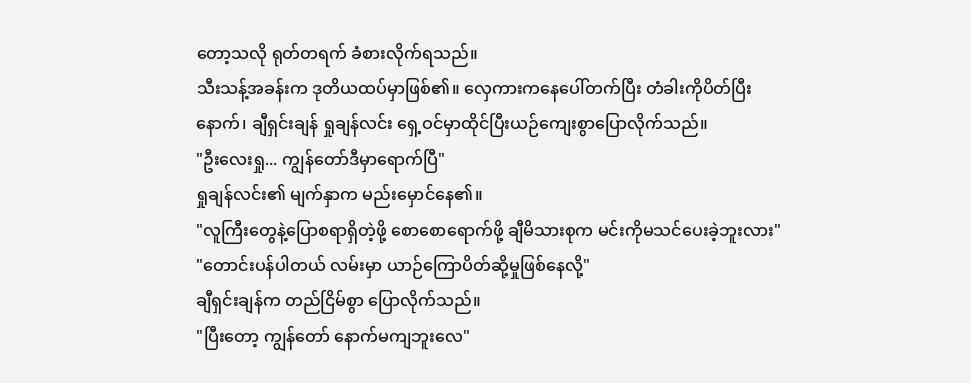တော့သလို ရုတ်တရက် ခံစားလိုက်ရသည်။
သီးသန့်အခန်းက ဒုတိယထပ်မှာဖြစ်၏။ လှေကားကနေပေါ်တက်ပြီး တံခါးကိုပိတ်ပြီးနောက်၊ ချီရှင်းချန် ရှုချန်လင်း ရှေ့ဝင်မှာထိုင်ပြီးယဉ်ကျေးစွာပြောလိုက်သည်။
"ဦးလေးရှု... ကျွန်တော်ဒီမှာရောက်ပြီ"
ရှုချန်လင်း၏ မျက်နှာက မည်းမှောင်နေ၏။
"လူကြီးတွေနဲ့ပြောစရာရှိတဲ့ဖို့ စောစောရောက်ဖို့ ချီမိသားစုက မင်းကိုမသင်ပေးခဲ့ဘူးလား"
"တောင်းပန်ပါတယ် လမ်းမှာ ယာဉ်ကြောပိတ်ဆို့မှုဖြစ်နေလို့"
ချီရှင်းချန်က တည်ငြိမ်စွာ ပြောလိုက်သည်။
"ပြီးတော့ ကျွန်တော် နောက်မကျဘူးလေ"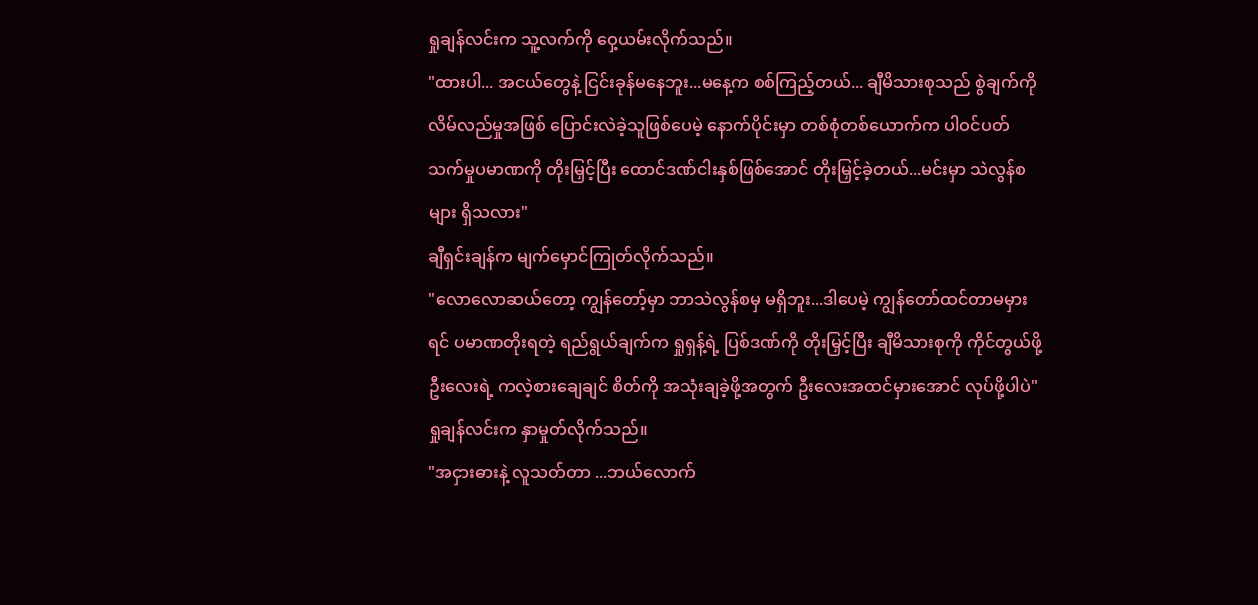ရှုချန်လင်းက သူ့လက်ကို ဝှေ့ယမ်းလိုက်သည်။
"ထားပါ... အငယ်တွေနဲ့ ငြင်းခုန်မနေဘူး...မနေ့က စစ်ကြည့်တယ်... ချီမိသားစုသည် စွဲချက်ကို လိမ်လည်မှုအဖြစ် ပြောင်းလဲခဲ့သူဖြစ်ပေမဲ့ နောက်ပိုင်းမှာ တစ်စုံတစ်ယောက်က ပါဝင်ပတ်သက်မှုပမာဏကို တိုးမြှင့်ပြီး ထောင်ဒဏ်ငါးနှစ်ဖြစ်အောင် တိုးမြှင့်ခဲ့တယ်...မင်းမှာ သဲလွန်စများ ရှိသလား"
ချီရှင်းချန်က မျက်မှောင်ကြုတ်လိုက်သည်။
"လောလောဆယ်တော့ ကျွန်တော့်မှာ ဘာသဲလွန်စမှ မရှိဘူး...ဒါပေမဲ့ ကျွန်တော်ထင်တာမမှားရင် ပမာဏတိုးရတဲ့ ရည်ရွယ်ချက်က ရှုရှန့်ရဲ့ ပြစ်ဒဏ်ကို တိုးမြှင့်ပြီး ချီမိသားစုကို ကိုင်တွယ်ဖို့ ဦးလေးရဲ့ ကလဲ့စားချေချင် စိတ်ကို အသုံးချခဲ့ဖို့အတွက် ဦးလေးအထင်မှားအောင် လုပ်ဖို့ပါပဲ"
ရှုချန်လင်းက နှာမှုတ်လိုက်သည်။
"အငှားဓားနဲ့ လူသတ်တာ ...ဘယ်လောက်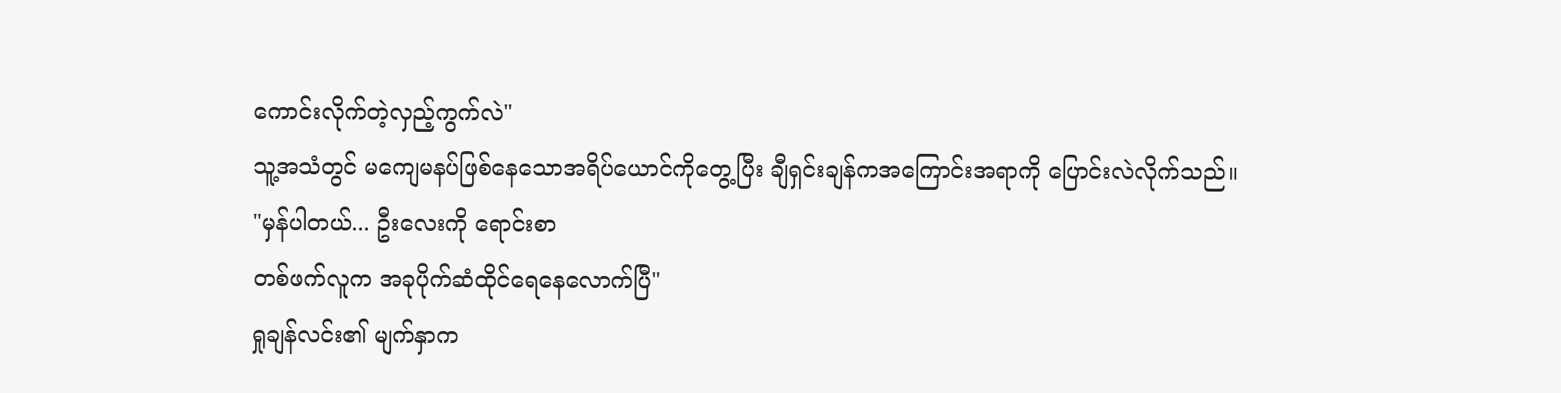ကောင်းလိုက်တဲ့လှည့်ကွက်လဲ"
သူ့အသံတွင် မကျေမနပ်ဖြစ်နေသောအရိပ်ယောင်ကိုတွေ့ပြီး ချီရှင်းချန်ကအကြောင်းအရာကို ပြောင်းလဲလိုက်သည်။
"မှန်ပါတယ်... ဦးလေးကို ရောင်းစာ
တစ်ဖက်လူက အခုပိုက်ဆံထိုင်ရေနေလောက်ပြီ"
ရှုချန်လင်း၏ မျက်နှာက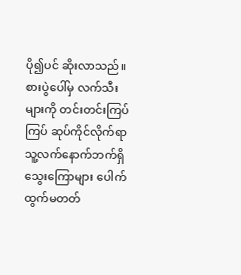ပို၍ပင် ဆိုးလာသည်။ စားပွဲပေါ်မှ လက်သီးများကို တင်းတင်းကြပ်ကြပ် ဆုပ်ကိုင်လိုက်ရာ သူ့လက်နောက်ဘက်ရှိ သွေးကြောများ ပေါက်ထွက်မတတ်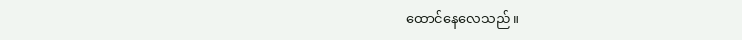ထောင်နေလေသည်။